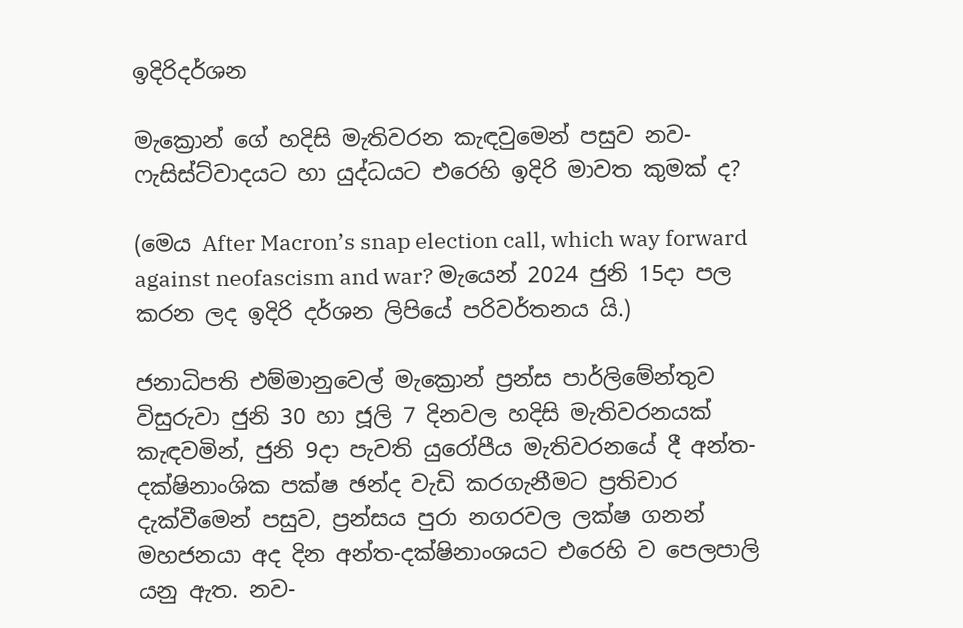ඉදිරිදර්ශන

මැක්‍රොන් ගේ හදිසි මැතිවරන කැඳවුමෙන් පසුව නව-ෆැසිස්ට්වාදයට හා යුද්ධයට එරෙහි ඉදිරි මාවත කුමක් ද?

(මෙය After Macron’s snap election call, which way forward against neofascism and war? මැයෙන් 2024 ජුනි 15දා පල කරන ලද ඉදිරි දර්ශන ලිපියේ පරිවර්තනය යි.)

ජනාධිපති එම්මානුවෙල් මැක්‍රොන් ප්‍රන්ස පාර්ලිමේන්තුව විසුරුවා ජුනි 30 හා ජූලි 7 දිනවල හදිසි මැතිවරනයක් කැඳවමින්, ජුනි 9දා පැවති යුරෝපීය මැතිවරනයේ දී අන්ත-දක්ෂිනාංශික පක්ෂ ඡන්ද වැඩි කරගැනීමට ප්‍රතිචාර දැක්වීමෙන් පසුව, ප්‍රන්සය පුරා නගරවල ලක්ෂ ගනන් මහජනයා අද දින අන්ත-දක්ෂිනාංශයට එරෙහි ව පෙලපාලි යනු ඇත. නව-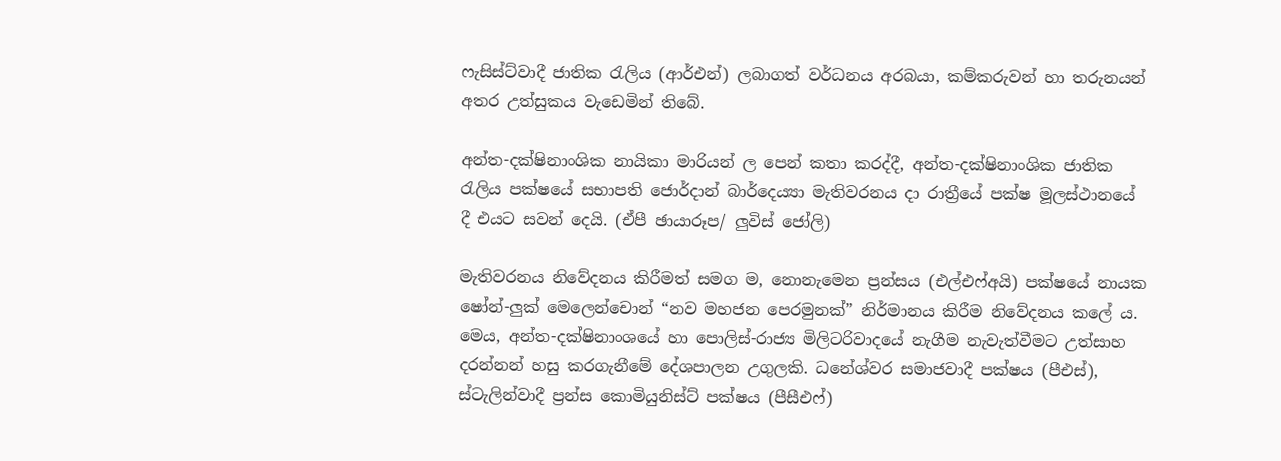ෆැසිස්ට්වාදී ජාතික රැලිය (ආර්එන්) ලබාගත් වර්ධනය අරබයා, කම්කරුවන් හා තරුනයන් අතර උත්සුකය වැඩෙමින් තිබේ.

අන්ත-දක්ෂිනාංශික නායිකා මාරියන් ල පෙන් කතා කරද්දී, අන්ත-දක්ෂිනාංශික ජාතික රැලිය පක්ෂයේ සභාපති ජොර්දාන් බාර්දෙය්‍යා මැතිවරනය දා රාත්‍රීයේ පක්ෂ මූලස්ථානයේ දී එයට සවන් දෙයි. (ඒපී ඡායාරූප/ ලුවිස් ජෝලි)

මැතිවරනය නිවේදනය කිරීමත් සමග ම, නොනැමෙන ප්‍රන්සය (එල්එෆ්අයි) පක්ෂයේ නායක ෂෝන්-ලුක් මෙලෙන්චොන් “නව මහජන පෙරමුනක්” නිර්මානය කිරීම නිවේදනය කලේ ය. මෙය, අන්ත-දක්ෂිනාංශයේ හා පොලිස්-රාජ්‍ය මිලිටරිවාදයේ නැගීම නැවැත්වීමට උත්සාහ දරන්නන් හසු කරගැනීමේ දේශපාලන උගුලකි. ධනේශ්වර සමාජවාදී පක්ෂය (පීඑස්), ස්ටැලින්වාදී ප්‍රන්ස කොමියුනිස්ට් පක්ෂය (පීසීඑෆ්)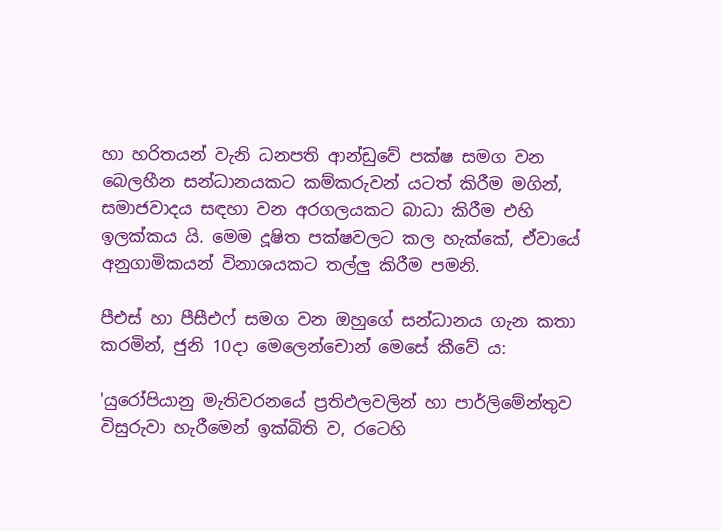හා හරිතයන් වැනි ධනපති ආන්ඩුවේ පක්ෂ සමග වන බෙලහීන සන්ධානයකට කම්කරුවන් යටත් කිරීම මගින්, සමාජවාදය සඳහා වන අරගලයකට බාධා කිරීම එහි ඉලක්කය යි. මෙම දූෂිත පක්ෂවලට කල හැක්කේ, ඒවායේ අනුගාමිකයන් විනාශයකට තල්ලු කිරීම පමනි.

පීඑස් හා පීසීඑෆ් සමග වන ඔහුගේ සන්ධානය ගැන කතා කරමින්, ජුනි 10දා මෙලෙන්චොන් මෙසේ කීවේ ය:

'යුරෝපියානු මැතිවරනයේ ප්‍රතිඵලවලින් හා පාර්ලිමේන්තුව විසුරුවා හැරීමෙන් ඉක්බිති ව, රටෙහි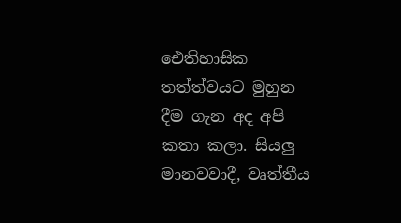ඓතිහාසික තත්ත්වයට මුහුන දීම ගැන අද අපි කතා කලා. සියලු මානවවාදී, වෘත්තීය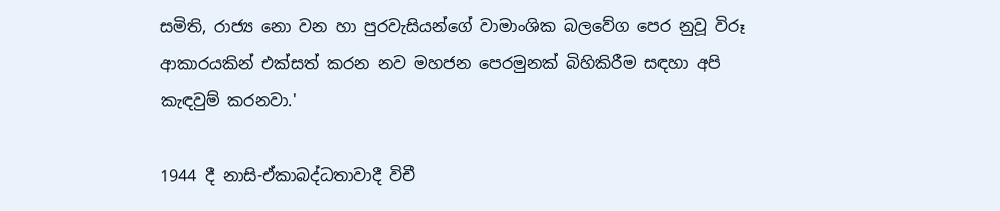සමිති, රාජ්‍ය නො වන හා පුරවැසියන්ගේ වාමාංශික බලවේග පෙර නුවූ විරූ ආකාරයකින් එක්සත් කරන නව මහජන පෙරමුනක් බිහිකිරීම සඳහා අපි කැඳවුම් කරනවා.'

1944 දී නාසි-ඒකාබද්ධතාවාදී විචී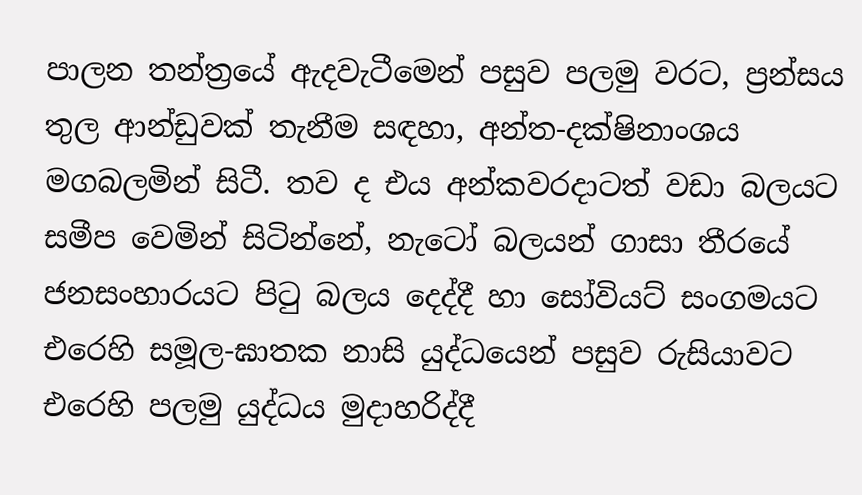පාලන තන්ත්‍රයේ ඇදවැටීමෙන් පසුව පලමු වරට, ප්‍රන්සය තුල ආන්ඩුවක් තැනීම සඳහා, අන්ත-දක්ෂිනාංශය මගබලමින් සිටී. තව ද එය අන්කවරදාටත් වඩා බලයට සමීප වෙමින් සිටින්නේ, නැටෝ බලයන් ගාසා තීරයේ ජනසංහාරයට පිටු බලය දෙද්දී හා සෝවියට් සංගමයට එරෙහි සමූල-ඝාතක නාසි යුද්ධයෙන් පසුව රුසියාවට එරෙහි පලමු යුද්ධය මුදාහරිද්දී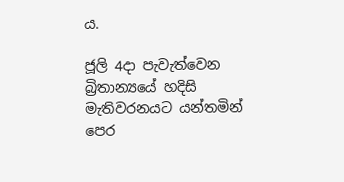ය.

ජූලි 4දා පැවැත්වෙන බ්‍රිතාන්‍යයේ හදිසි මැතිවරනයට යන්තමින් පෙර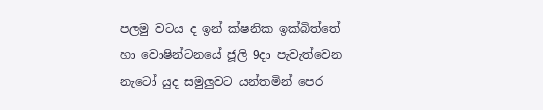පලමු වටය ද ඉන් ක්ෂනික ඉක්බිත්තේ හා වොෂින්ටනයේ ජූලි 9දා පැවැත්වෙන නැටෝ යුද සමුලුවට යන්තමින් පෙර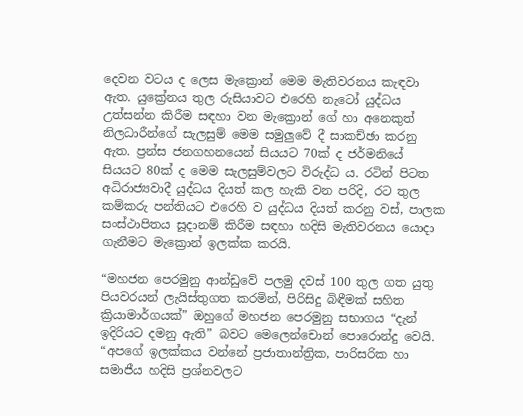දෙවන වටය ද ලෙස මැක්‍රොන් මෙම මැතිවරනය කැඳවා ඇත. යුක්‍රේනය තුල රුසියාවට එරෙහි නැටෝ යුද්ධය උත්සන්න කිරීම සඳහා වන මැක්‍රොන් ගේ හා අනෙකුත් නිලධාරීන්ගේ සැලසුම් මෙම සමුලුවේ දී සාකච්ඡා කරනු ඇත. ප්‍රන්ස ජනගහනයෙන් සියයට 70ක් ද ජර්මනියේ සියයට 80ක් ද මෙම සැලසුම්වලට විරුද්ධ ය. රටින් පිටත අධිරාජ්‍යවාදී යුද්ධය දියත් කල හැකි වන පරිදි, රට තුල කම්කරු පන්තියට එරෙහි ව යුද්ධය දියත් කරනු වස්, පාලක සංස්ථාපිතය සූදානම් කිරීම සඳහා හදිසි මැතිවරනය යොදා ගැනීමට මැක්‍රොන් ඉලක්ක කරයි.

“මහජන පෙරමුනු ආන්ඩුවේ පලමු දවස් 100 තුල ගත යුතු පියවරයන් ලැයිස්තුගත කරමින්, පිරිසිදු බිඳීමක් සහිත ක්‍රියාමාර්ගයක්” ඔහුගේ මහජන පෙරමුනු සභාගය “දැන් ඉදිරියට දමනු ඇති” බවට මෙලෙන්චොන් පොරොන්දු වෙයි. “අපගේ ඉලක්කය වන්නේ ප්‍රජාතාන්ත්‍රික, පාරිසරික හා සමාජීය හදිසි ප්‍රශ්නවලට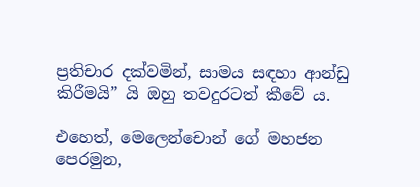ප්‍රතිචාර දක්වමින්, සාමය සඳහා ආන්ඩු කිරීමයි” යි ඔහු තවදුරටත් කීවේ ය.

එහෙත්, මෙලෙන්චොන් ගේ මහජන පෙරමුන,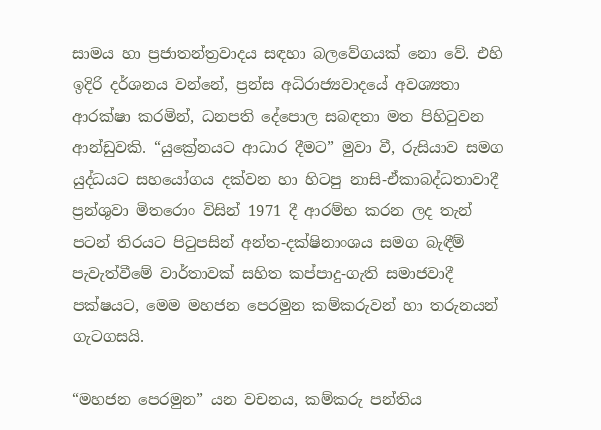සාමය හා ප්‍රජාතන්ත්‍රවාදය සඳහා බලවේගයක් නො වේ. එහි ඉදිරි දර්ශනය වන්නේ, ප්‍රන්ස අධිරාජ්‍යවාදයේ අවශ්‍යතා ආරක්ෂා කරමින්, ධනපති දේපොල සබඳතා මත පිහිටුවන ආන්ඩුවකි. “යුක්‍රේනයට ආධාර දීමට” මුවා වී, රුසියාව සමග යුද්ධයට සහයෝගය දක්වන හා හිටපු නාසි-ඒකාබද්ධතාවාදී ප්‍රන්ශුවා මිතරොං විසින් 1971 දී ආරම්භ කරන ලද තැන් පටන් තිරයට පිටුපසින් අන්ත-දක්ෂිනාංශය සමග බැඳීම් පැවැත්වීමේ වාර්තාවක් සහිත කප්පාදු-ගැති සමාජවාදී පක්ෂයට, මෙම මහජන පෙරමුන කම්කරුවන් හා තරුනයන් ගැටගසයි.

“මහජන පෙරමුන” යන වචනය, කම්කරු පන්තිය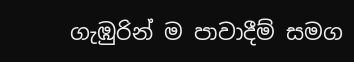ගැඹුරින් ම පාවාදීම් සමග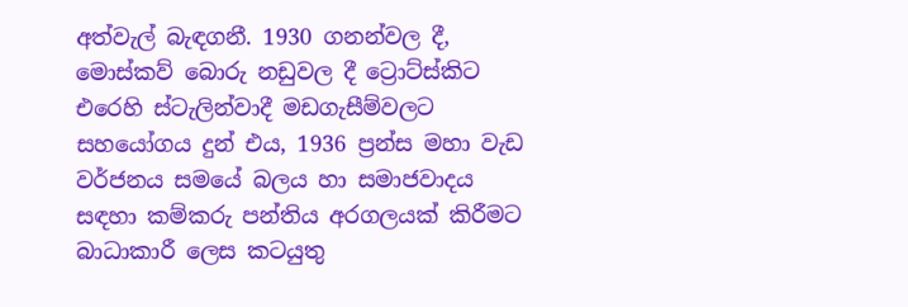අත්වැල් බැඳගනී. 1930 ගනන්වල දී, මොස්කව් බොරු නඩුවල දී ට්‍රොට්ස්කිට එරෙහි ස්ටැලින්වාදී මඩගැසීම්වලට සහයෝගය දුන් එය, 1936 ප්‍රන්ස මහා වැඩ වර්ජනය සමයේ බලය හා සමාජවාදය සඳහා කම්කරු පන්තිය අරගලයක් කිරීමට බාධාකාරී ලෙස කටයුතු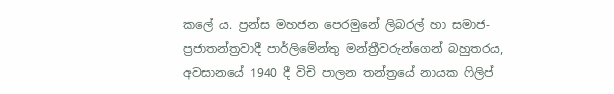කලේ ය. ප්‍රන්ස මහජන පෙරමුනේ ලිබරල් හා සමාජ-ප්‍රජාතන්ත්‍රවාදී පාර්ලිමේන්තු මන්ත්‍රීවරුන්ගෙන් බහුතරය, අවසානයේ 1940 දී විචි පාලන තන්ත්‍රයේ නායක ෆිලිප්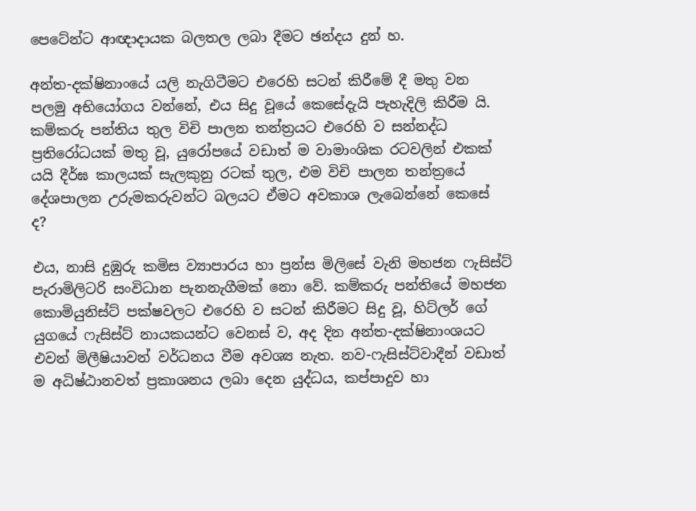පෙටේන්ට ආඥාදායක බලතල ලබා දීමට ඡන්දය දුන් හ.

අන්ත-දක්ෂිනාංයේ යලි නැගිටීමට එරෙහි සටන් කිරීමේ දී මතු වන පලමු අභියෝගය වන්නේ, එය සිදු වූයේ කෙසේදැයි පැහැදිලි කිරීම යි. කම්කරු පන්තිය තුල විචි පාලන තන්ත්‍රයට එරෙහි ව සන්නද්ධ ප්‍රතිරෝධයක් මතු වූ, යුරෝපයේ වඩාත් ම වාමාංශික රටවලින් එකක් යයි දීර්ඝ කාලයක් සැලකුනු රටක් තුල, එම විචි පාලන තන්ත්‍රයේ දේශපාලන උරුමකරුවන්ට බලයට ඒමට අවකාශ ලැබෙන්නේ කෙසේ ද?

එය, නාසි දුඹුරු කමිස ව්‍යාපාරය හා ප්‍රන්ස මිලිසේ වැනි මහජන ෆැසිස්ට් පැරාමිලිටරි සංවිධාන පැනනැගීමක් නො වේ. කම්කරු පන්තියේ මහජන කොමියුනිස්ට් පක්ෂවලට එරෙහි ව සටන් කිරීමට සිදු වූ, හිට්ලර් ගේ යුගයේ ෆැසිස්ට් නායකයන්ට වෙනස් ව, අද දින අන්ත-දක්ෂිනාංශයට එවන් මිලීෂියාවන් වර්ධනය වීම අවශ්‍ය නැත. නව-ෆැසිස්ට්වාදීන් වඩාත් ම අධිෂ්ඨානවත් ප්‍රකාශනය ලබා දෙන යුද්ධය, කප්පාදුව හා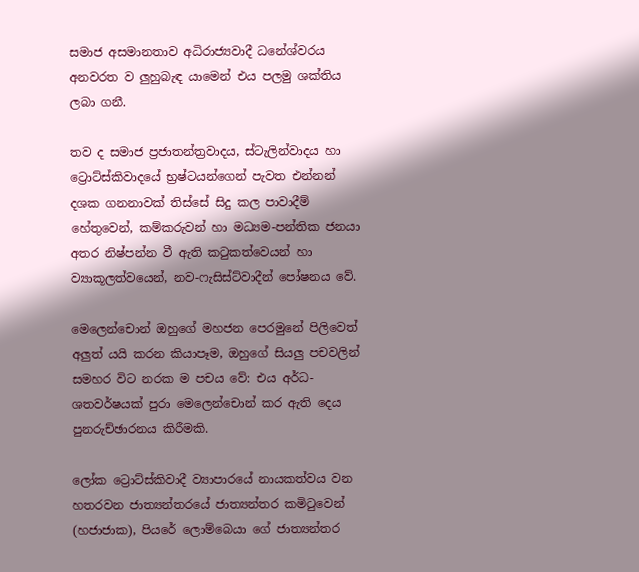සමාජ අසමානතාව අධිරාජ්‍යවාදී ධනේශ්වරය අනවරත ව ලුහුබැඳ යාමෙන් එය පලමු ශක්තිය ලබා ගනී.

තව ද සමාජ ප්‍රජාතන්ත්‍රවාදය, ස්ටැලින්වාදය හා ට්‍රොට්ස්කිවාදයේ භ්‍රෂ්ටයන්ගෙන් පැවත එන්නන් දශක ගනනාවක් තිස්සේ සිදු කල පාවාදීම් හේතුවෙන්, කම්කරුවන් හා මධ්‍යම-පන්තික ජනයා අතර නිෂ්පන්න වී ඇති කටුකත්වෙයන් හා ව්‍යාකූලත්වයෙන්, නව-ෆැසිස්ට්වාදීන් පෝෂනය වේ.

මෙලෙන්චොන් ඔහුගේ මහජන පෙරමුනේ පිලිවෙත් අලුත් යයි කරන කියාපෑම, ඔහුගේ සියලු පචවලින් සමහර විට නරක ම පචය වේ: එය අර්ධ-ශතවර්ෂයක් පුරා මෙලෙන්චොන් කර ඇති දෙය පුනරුච්ඡාරනය කිරීමකි.

ලෝක ට්‍රොට්ස්කිවාදී ව්‍යාපාරයේ නායකත්වය වන හතරවන ජාත්‍යන්තරයේ ජාත්‍යන්තර කමිටුවෙන් (හජාජාක), පියරේ ලොම්බෙයා ගේ ජාත්‍යන්තර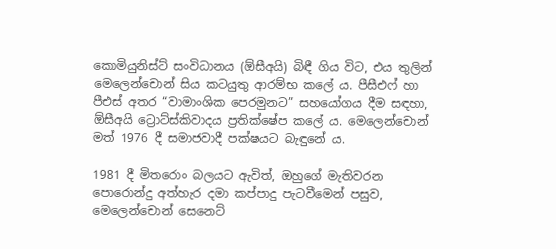කොමියුනිස්ට් සංවිධානය (ඕසීඅයි) බිඳී ගිය විට, එය තුලින් මෙලෙන්චොන් සිය කටයුතු ආරම්භ කලේ ය. පීසීඑෆ් හා පීඑස් අතර “වාමාංශික පෙරමුනට” සහයෝගය දීම සඳහා, ඕසීඅයි ට්‍රොට්ස්කිවාදය ප්‍රතික්ෂේප කලේ ය. මෙලෙන්චොන් මත් 1976 දී සමාජවාදී පක්ෂයට බැඳුනේ ය.

1981 දී මිතරොං බලයට ඇවිත්, ඔහුගේ මැතිවරන පොරොන්දු අත්හැර දමා කප්පාදු පැටවීමෙන් පසුව, මෙලෙන්චොන් සෙනෙට්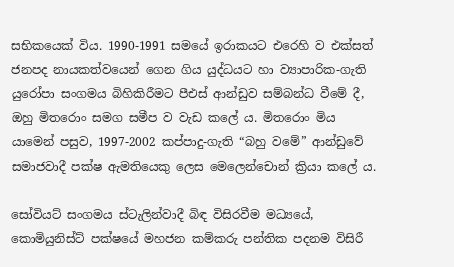සභිකයෙක් විය. 1990-1991 සමයේ ඉරාකයට එරෙහි ව එක්සත් ජනපද නායකත්වයෙන් ගෙන ගිය යුද්ධයට හා ව්‍යාපාරික-ගැති යුරෝපා සංගමය බිහිකිරීමට පීඑස් ආන්ඩුව සම්බන්ධ වීමේ දී, ඔහු මිතරොං සමග සමීප ව වැඩ කලේ ය. මිතරොං මිය යාමෙන් පසුව, 1997-2002 කප්පාදු-ගැති “බහු වමේ” ආන්ඩුවේ සමාජවාදී පක්ෂ ඇමතියෙකු ලෙස මෙලෙන්චොන් ක්‍රියා කලේ ය.

සෝවියට් සංගමය ස්ටැලින්වාදී බිඳ විසිරවීම මධ්‍යයේ, කොමියුනිස්ට් පක්ෂයේ මහජන කම්කරු පන්තික පදනම විසිරී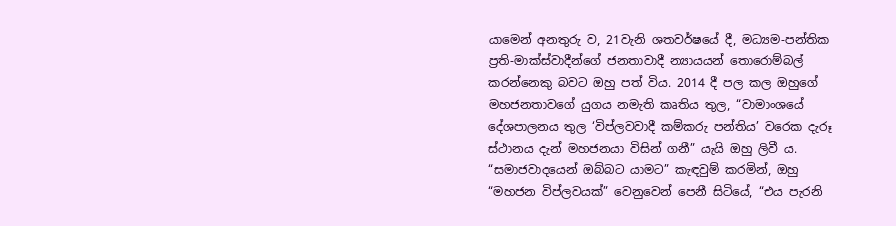යාමෙන් අනතුරු ව, 21වැනි ශතවර්ෂයේ දී, මධ්‍යම-පන්තික ප්‍රති-මාක්ස්වාදීන්ගේ ජනතාවාදී න්‍යායයන් තොරොම්බල් කරන්නෙකු බවට ඔහු පත් විය. 2014 දී පල කල ඔහුගේ මහජනතාවගේ යුගය නමැති කෘතිය තුල, “වාමාංශයේ දේශපාලනය තුල ‘විප්ලවවාදී කම්කරු පන්තිය’ වරෙක දැරූ ස්ථානය දැන් මහජනයා විසින් ගනී” යැයි ඔහු ලිවී ය. “සමාජවාදයෙන් ඔබ්බට යාමට” කැඳවුම් කරමින්, ඔහු “මහජන විප්ලවයක්” වෙනුවෙන් පෙනී සිටියේ, “එය පැරනි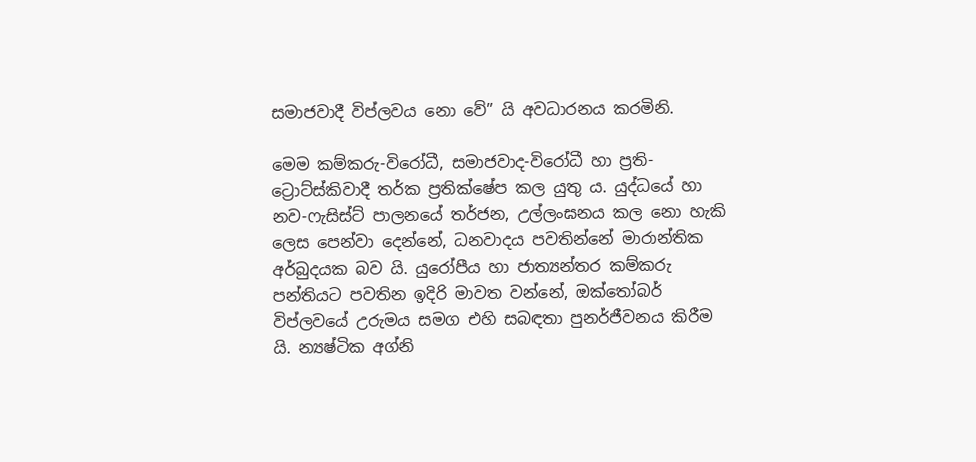සමාජවාදී විප්ලවය නො වේ” යි අවධාරනය කරමිනි.

මෙම කම්කරු-විරෝධී, සමාජවාද-විරෝධී හා ප්‍රති-ට්‍රොට්ස්කිවාදී තර්ක ප්‍රතික්ෂේප කල යුතු ය. යුද්ධයේ හා නව-ෆැසිස්ට් පාලනයේ තර්ජන, උල්ලංඝනය කල නො හැකි ලෙස පෙන්වා දෙන්නේ, ධනවාදය පවතින්නේ මාරාන්තික අර්බුදයක බව යි. යුරෝපීය හා ජාත්‍යන්තර කම්කරු පන්තියට පවතින ඉදිරි මාවත වන්නේ, ඔක්තෝබර් විප්ලවයේ උරුමය සමග එහි සබඳතා පුනර්ජීවනය කිරීම යි. න්‍යෂ්ටික අග්නි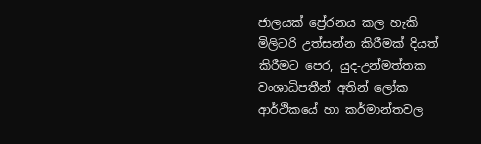ජාලයක් ප්‍රේරනය කල හැකි මිලිටරි උත්සන්න කිරීමක් දියත් කිරීමට පෙර, යුද-උන්මත්තක වංශාධිපතීන් අතින් ලෝක ආර්ථිකයේ හා කර්මාන්තවල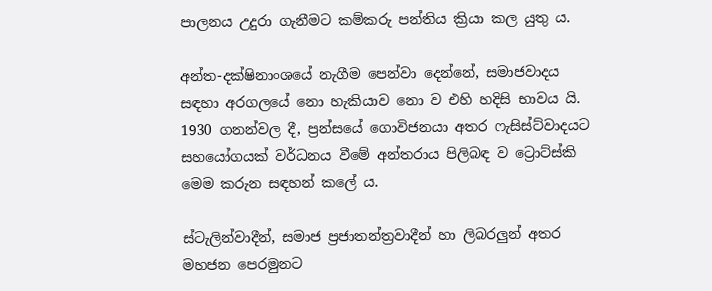පාලනය උදුරා ගැනීමට කම්කරු පන්තිය ක්‍රියා කල යුතු ය.

අන්ත-දක්ෂිනාංශයේ නැගීම පෙන්වා දෙන්නේ, සමාජවාදය සඳහා අරගලයේ නො හැකියාව නො ව එහි හදිසි භාවය යි. 1930 ගනන්වල දී, ප්‍රන්සයේ ගොවිජනයා අතර ෆැසිස්ට්වාදයට සහයෝගයක් වර්ධනය වීමේ අන්තරාය පිලිබඳ ව ට්‍රොට්ස්කි මෙම කරුන සඳහන් කලේ ය.

ස්ටැලින්වාදීන්, සමාජ ප්‍රජාතන්ත්‍රවාදීන් හා ලිබරලුන් අතර මහජන පෙරමුනට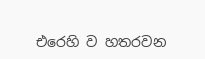එරෙහි ව හතරවන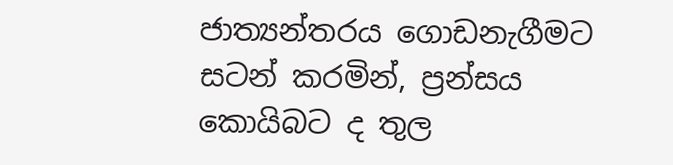ජාත්‍යන්තරය ගොඩනැගීමට සටන් කරමින්, ප්‍රන්සය කොයිබට ද තුල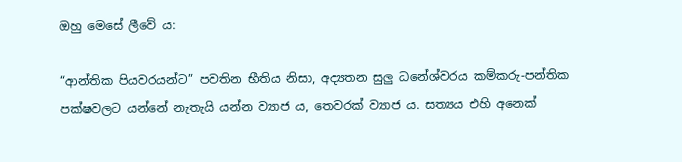ඔහු මෙසේ ලීවේ ය:

“ආන්තික පියවරයන්ට” පවතින භීතිය නිසා, අද්‍යතන සුලු ධනේශ්වරය කම්කරු-පන්තික පක්ෂවලට යන්නේ නැතැයි යන්න ව්‍යාජ ය, තෙවරක් ව්‍යාජ ය. සත්‍යය එහි අනෙක්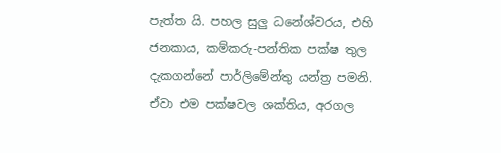පැත්ත යි. පහල සුලු ධනේශ්වරය, එහි ජනකාය, කම්කරු-පන්තික පක්ෂ තුල දැකගන්නේ පාර්ලිමේන්තු යන්ත්‍ර පමනි. ඒවා එම පක්ෂවල ශක්තිය, අරගල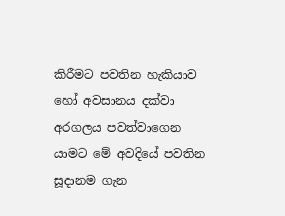කිරීමට පවතින හැකියාව හෝ අවසානය දක්වා අරගලය පවත්වාගෙන යාමට මේ අවදියේ පවතින සූදානම ගැන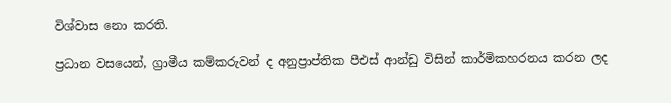විශ්වාස නො කරති.

ප්‍රධාන වසයෙන්, ග්‍රාමීය කම්කරුවන් ද අනුප්‍රාප්තික පීඑස් ආන්ඩු විසින් කාර්මිකහරනය කරන ලද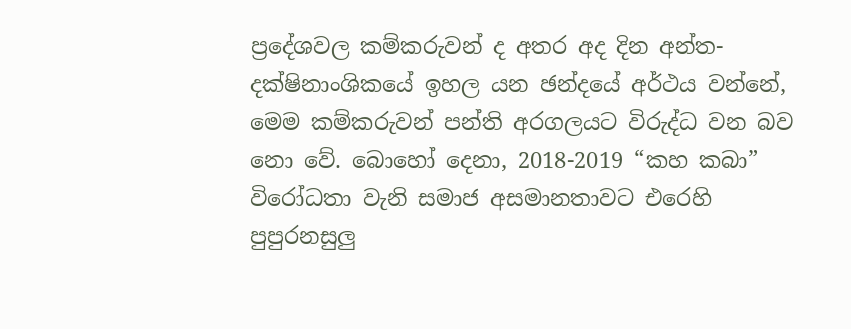ප්‍රදේශවල කම්කරුවන් ද අතර අද දින අන්ත-දක්ෂිනාංශිකයේ ඉහල යන ඡන්දයේ අර්ථය වන්නේ, මෙම කම්කරුවන් පන්ති අරගලයට විරුද්ධ වන බව නො වේ. බොහෝ දෙනා, 2018-2019 “කහ කබා” විරෝධතා වැනි සමාජ අසමානතාවට එරෙහි පුපුරනසුලු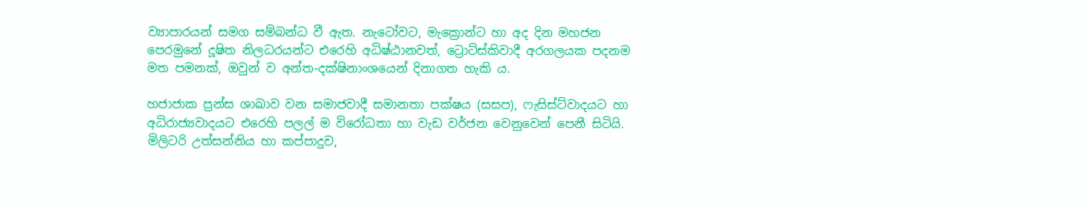ව්‍යාපාරයන් සමග සම්බන්ධ වී ඇත. නැටෝවට, මැක්‍රොන්ට හා අද දින මහජන පෙරමුනේ දූෂිත නිලධරයන්ට එරෙහි අධිෂ්ඨානවත්, ට්‍රොට්ස්කිවාදී අරගලයක පදනම මත පමනක්, ඔවුන් ව අන්ත-දක්ෂිනාංශයෙන් දිනාගත හැකි ය.

හජාජාක ප්‍රන්ස ශාඛාව වන සමාජවාදී සමානතා පක්ෂය (සසප), ෆැසිස්ට්වාදයට හා අධිරාජ්‍යවාදයට එරෙහි පලල් ම විරෝධතා හා වැඩ වර්ජන වෙනුවෙන් පෙනී සිටියි. මිලිටරි උත්සන්නිය හා කප්පාදුව,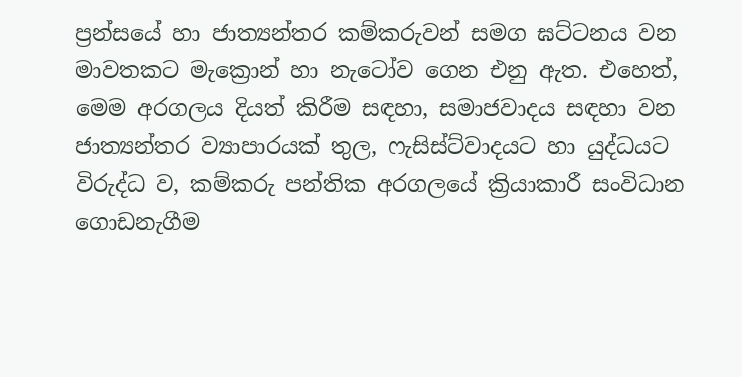ප්‍රන්සයේ හා ජාත්‍යන්තර කම්කරුවන් සමග ඝට්ටනය වන මාවතකට මැක්‍රොන් හා නැටෝව ගෙන එනු ඇත. එහෙත්, මෙම අරගලය දියත් කිරීම සඳහා, සමාජවාදය සඳහා වන ජාත්‍යන්තර ව්‍යාපාරයක් තුල, ෆැසිස්ට්වාදයට හා යුද්ධයට විරුද්ධ ව, කම්කරු පන්තික අරගලයේ ක්‍රියාකාරී සංවිධාන ගොඩනැගීම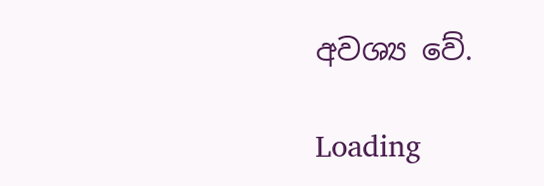අවශ්‍ය වේ.

Loading